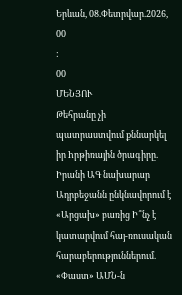Երևան, 08.Փետրվար.2026,
00
:
00
ՄԵՆՅՈՒ
Թեհրանը չի պատրաստվում քննարկել իր hրթիռային ծրագիրը. Իրանի ԱԳ նախարար Ադրբեջանն ընկնավորում է «Արցախ» բառից Ի՞նչ է կատարվում հայ-ռուսական հարաբերություններում. «Փաստ» ԱՄՆ-ն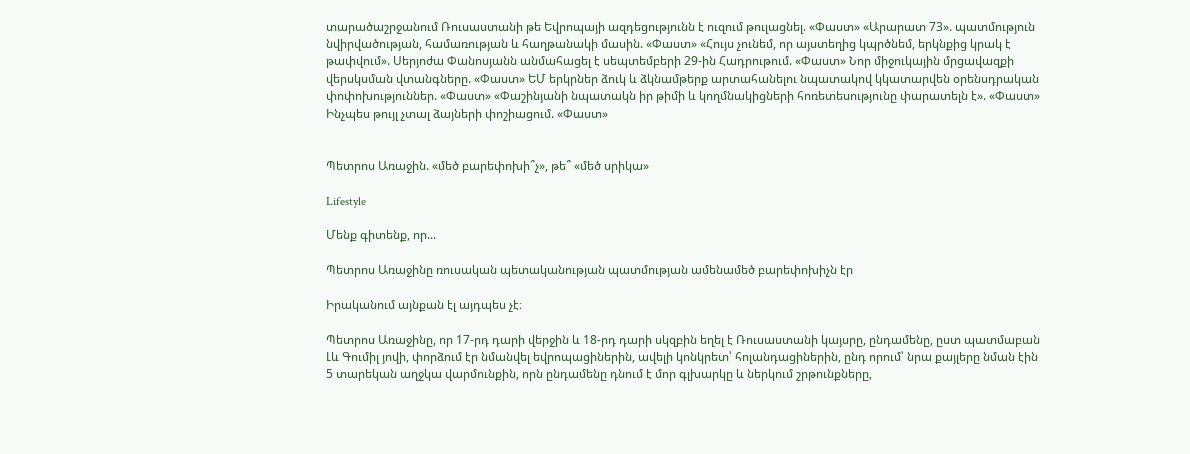տարածաշրջանում Ռուսաստանի թե Եվրոպայի ազդեցությունն է ուզում թուլացնել. «Փաստ» «Արարատ 73». պատմություն նվիրվածության, համառության և հաղթանակի մասին. «Փաստ» «Հույս չունեմ, որ այստեղից կպրծնեմ, երկնքից կրակ է թափվում». Սերյոժա Փանոսյանն անմահացել է սեպտեմբերի 29-ին Հադրութում. «Փաստ» Նոր միջուկային մրցավազքի վերսկսման վտանգները. «Փաստ» ԵՄ երկրներ ձուկ և ձկնամթերք արտահանելու նպատակով կկատարվեն օրենսդրական փոփոխություններ. «Փաստ» «Փաշինյանի նպատակն իր թիմի և կողմնակիցների հոռետեսությունը փարատելն է». «Փաստ» Ինչպես թույլ չտալ ձայների փոշիացում. «Փաստ»


Պետրոս Առաջին. «մեծ բարեփոխի՞չ», թե՞ «մեծ սրիկա»

Lifestyle

Մենք գիտենք, որ...

Պետրոս Առաջինը ռուսական պետականության պատմության ամենամեծ բարեփոխիչն էր

Իրականում այնքան էլ այդպես չէ։

Պետրոս Առաջինը, որ 17-րդ դարի վերջին և 18-րդ դարի սկզբին եղել է Ռուսաստանի կայսրը, ընդամենը, ըստ պատմաբան Լև Գումիլ յովի, փորձում էր նմանվել եվրոպացիներին, ավելի կոնկրետ՝ հոլանդացիներին, ընդ որում՝ նրա քայլերը նման էին 5 տարեկան աղջկա վարմունքին, որն ընդամենը դնում է մոր գլխարկը և ներկում շրթունքները,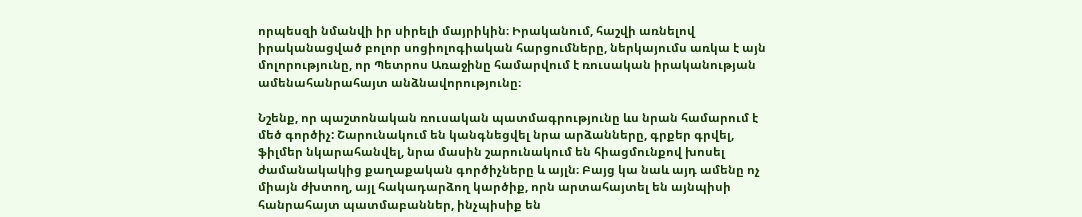որպեսզի նմանվի իր սիրելի մայրիկին։ Իրականում, հաշվի առնելով իրականացված բոլոր սոցիոլոգիական հարցումները, ներկայումս առկա է այն մոլորությունը, որ Պետրոս Առաջինը համարվում է ռուսական իրականության ամենահանրահայտ անձնավորությունը։

Նշենք, որ պաշտոնական ռուսական պատմագրությունը ևս նրան համարում է մեծ գործիչ: Շարունակում են կանգնեցվել նրա արձանները, գրքեր գրվել, ֆիլմեր նկարահանվել, նրա մասին շարունակում են հիացմունքով խոսել ժամանակակից քաղաքական գործիչները և այլն։ Բայց կա նաև այդ ամենը ոչ միայն ժխտող, այլ հակադարձող կարծիք, որն արտահայտել են այնպիսի հանրահայտ պատմաբաններ, ինչպիսիք են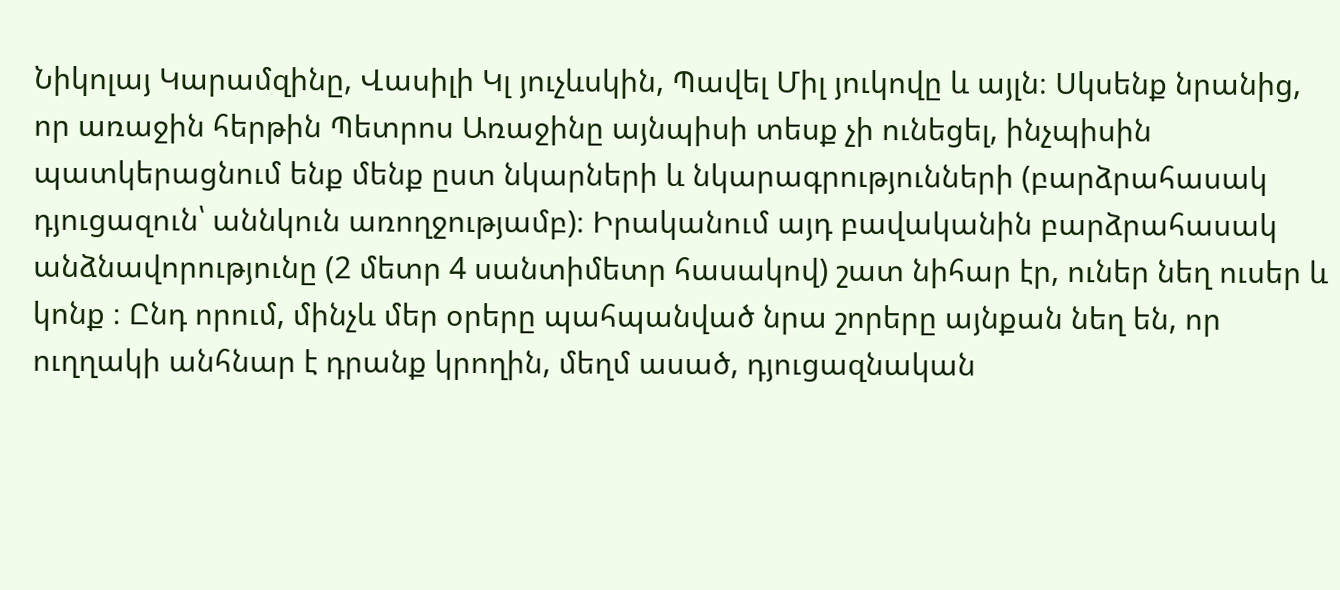Նիկոլայ Կարամզինը, Վասիլի Կլ յուչևսկին, Պավել Միլ յուկովը և այլն։ Սկսենք նրանից, որ առաջին հերթին Պետրոս Առաջինը այնպիսի տեսք չի ունեցել, ինչպիսին պատկերացնում ենք մենք ըստ նկարների և նկարագրությունների (բարձրահասակ դյուցազուն՝ աննկուն առողջությամբ)։ Իրականում այդ բավականին բարձրահասակ անձնավորությունը (2 մետր 4 սանտիմետր հասակով) շատ նիհար էր, ուներ նեղ ուսեր և կոնք ։ Ընդ որում, մինչև մեր օրերը պահպանված նրա շորերը այնքան նեղ են, որ ուղղակի անհնար է դրանք կրողին, մեղմ ասած, դյուցազնական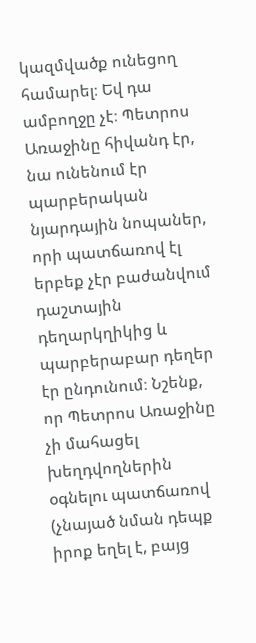կազմվածք ունեցող համարել։ Եվ դա ամբողջը չէ։ Պետրոս Առաջինը հիվանդ էր, նա ունենում էր պարբերական նյարդային նոպաներ, որի պատճառով էլ երբեք չէր բաժանվում դաշտային դեղարկղիկից և պարբերաբար դեղեր էր ընդունում։ Նշենք, որ Պետրոս Առաջինը չի մահացել խեղդվողներին օգնելու պատճառով (չնայած նման դեպք իրոք եղել է, բայց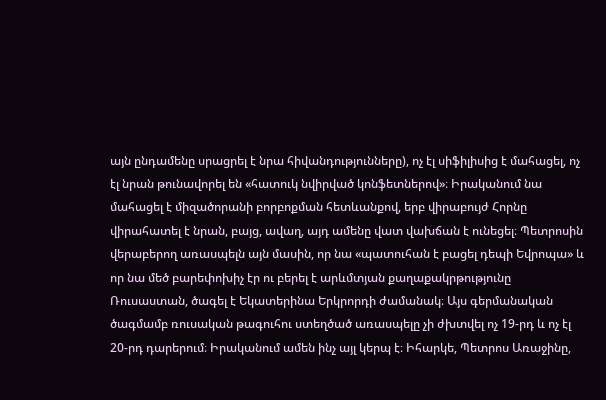այն ընդամենը սրացրել է նրա հիվանդությունները), ոչ էլ սիֆիլիսից է մահացել, ոչ էլ նրան թունավորել են «հատուկ նվիրված կոնֆետներով»։ Իրականում նա մահացել է միզածորանի բորբոքման հետևանքով, երբ վիրաբույժ Հորնը վիրահատել է նրան, բայց, ավաղ, այդ ամենը վատ վախճան է ունեցել։ Պետրոսին վերաբերող առասպելն այն մասին, որ նա «պատուհան է բացել դեպի Եվրոպա» և որ նա մեծ բարեփոխիչ էր ու բերել է արևմտյան քաղաքակրթությունը Ռուսաստան, ծագել է Եկատերինա Երկրորդի ժամանակ։ Այս գերմանական ծագմամբ ռուսական թագուհու ստեղծած առասպելը չի ժխտվել ոչ 19-րդ և ոչ էլ 20-րդ դարերում։ Իրականում ամեն ինչ այլ կերպ է։ Իհարկե, Պետրոս Առաջինը,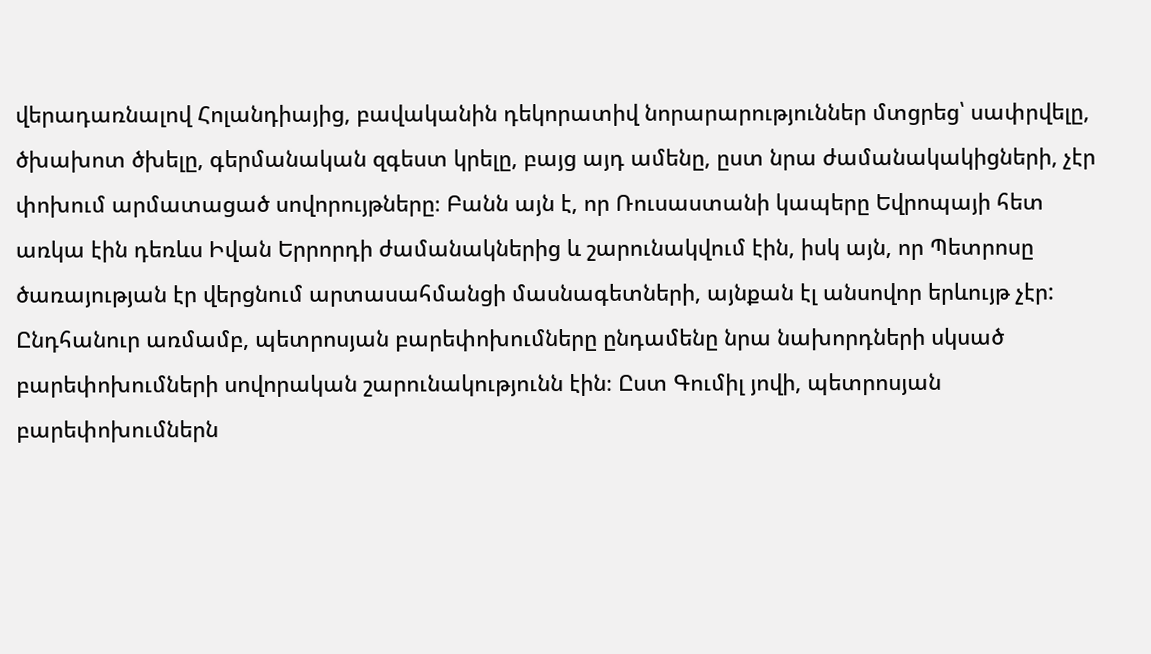վերադառնալով Հոլանդիայից, բավականին դեկորատիվ նորարարություններ մտցրեց՝ սափրվելը, ծխախոտ ծխելը, գերմանական զգեստ կրելը, բայց այդ ամենը, ըստ նրա ժամանակակիցների, չէր փոխում արմատացած սովորույթները։ Բանն այն է, որ Ռուսաստանի կապերը Եվրոպայի հետ առկա էին դեռևս Իվան Երրորդի ժամանակներից և շարունակվում էին, իսկ այն, որ Պետրոսը ծառայության էր վերցնում արտասահմանցի մասնագետների, այնքան էլ անսովոր երևույթ չէր: Ընդհանուր առմամբ, պետրոսյան բարեփոխումները ընդամենը նրա նախորդների սկսած բարեփոխումների սովորական շարունակությունն էին։ Ըստ Գումիլ յովի, պետրոսյան բարեփոխումներն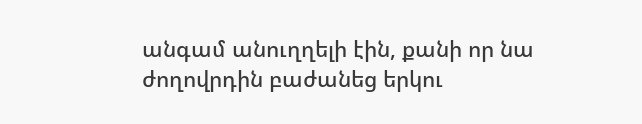անգամ անուղղելի էին, քանի որ նա ժողովրդին բաժանեց երկու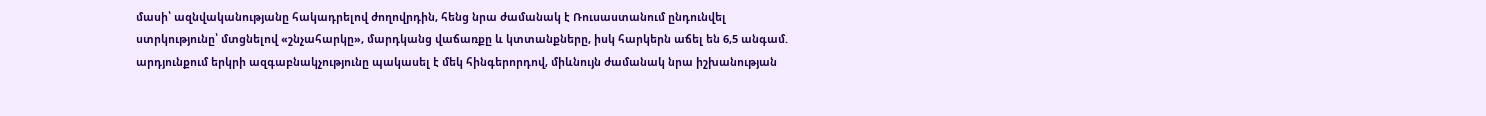մասի՝ ազնվականությանը հակադրելով ժողովրդին, հենց նրա ժամանակ է Ռուսաստանում ընդունվել ստրկությունը՝ մտցնելով «շնչահարկը», մարդկանց վաճառքը և կտտանքները, իսկ հարկերն աճել են 6,5 անգամ. արդյունքում երկրի ազգաբնակչությունը պակասել է մեկ հինգերորդով, միևնույն ժամանակ նրա իշխանության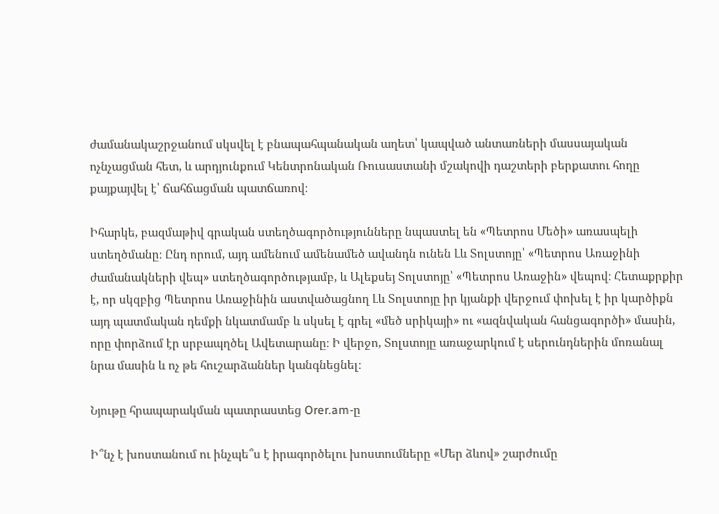ժամանակաշրջանում սկսվել է բնապահպանական աղետ՝ կապված անտառների մասսայական ոչնչացման հետ, և արդյունքում Կենտրոնական Ռուսաստանի մշակովի դաշտերի բերքատու հողը քայքայվել է՝ ճահճացման պատճառով։

Իհարկե, բազմաթիվ գրական ստեղծագործությունները նպաստել են «Պետրոս Մեծի» առասպելի ստեղծմանը։ Ընդ որում, այդ ամենում ամենամեծ ավանդն ունեն Լև Տոլստոյը՝ «Պետրոս Առաջինի ժամանակների վեպ» ստեղծագործությամբ, և Ալեքսեյ Տոլստոյը՝ «Պետրոս Առաջին» վեպով։ Հետաքրքիր է, որ սկզբից Պետրոս Առաջինին աստվածացնող Լև Տոլստոյը իր կյանքի վերջում փոխել է իր կարծիքն այդ պատմական դեմքի նկատմամբ և սկսել է գրել «մեծ սրիկայի» ու «ազնվական հանցագործի» մասին, որը փորձում էր սրբապղծել Ավետարանը։ Ի վերջո, Տոլստոյը առաջարկում է սերունդներին մոռանալ նրա մասին և ոչ թե հուշարձաններ կանգնեցնել։

Նյութը հրապարակման պատրաստեց Orer.am-ը

Ի՞նչ է խոստանում ու ինչպե՞ս է իրագործելու խոստումները «Մեր ձևով» շարժումը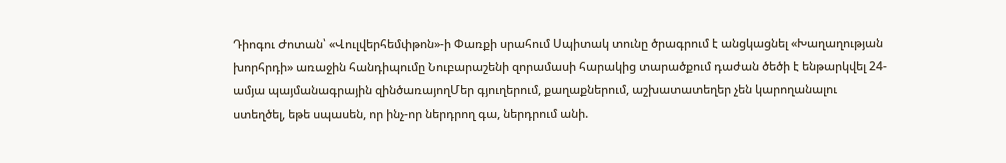Դիոգու Ժոտան՝ «Վուլվերհեմփթոն»-ի Փառքի սրահում Սպիտակ տունը ծրագրում է անցկացնել «Խաղաղության խորհրդի» առաջին հանդիպումը Նուբարաշենի զորամասի հարակից տարածքում դաժան ծեծի է ենթարկվել 24-ամյա պայմանագրային զինծառայողՄեր գյուղերում, քաղաքներում, աշխատատեղեր չեն կարողանալու ստեղծել, եթե սպասեն, որ ինչ-որ ներդրող գա, ներդրում անի.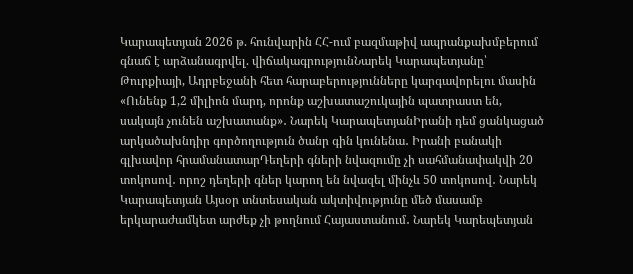Կարապետյան 2026 թ. հունվարին ՀՀ-ում բազմաթիվ ապրանքախմբերում գնաճ է արձանագրվել. վիճակագրությունՆարեկ Կարապետյանը՝ Թուրքիայի, Ադրբեջանի հետ հարաբերությունները կարգավորելու մասին «Ունենք 1,2 միլիոն մարդ, որոնք աշխատաշուկային պատրաստ են, սակայն չունեն աշխատանք»․ Նարեկ ԿարապետյանԻրանի դեմ ցանկացած արկածախնդիր գործողություն ծանր գին կունենա․ Իրանի բանակի գլխավոր հրամանատարԴեղերի գների նվազումը չի սահմանափակվի 20 տոկոսով․ որոշ դեղերի գներ կարող են նվազել մինչև 50 տոկոսով․ Նարեկ Կարապետյան Այսօր տնտեսական ակտիվությունը մեծ մասամբ երկարաժամկետ արժեք չի թողնում Հայաստանում․ Նարեկ Կարեպետյան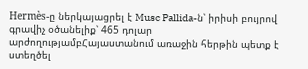Hermès-ը ներկայացրել է Musc Pallida-ն՝ իրիսի բույրով գրավիչ օծանելիք՝ 465 դոլար արժողությամբՀայաստանում առաջին հերթին պետք է ստեղծել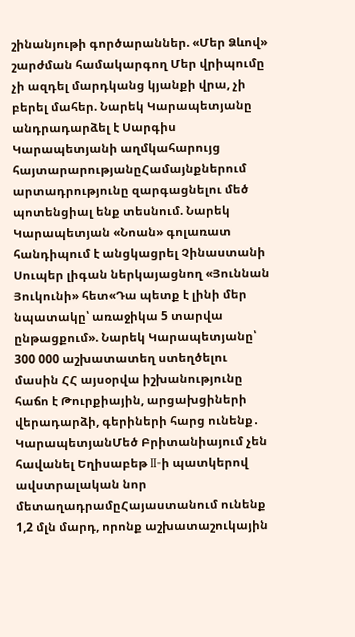շինանյութի գործարաններ. «Մեր Ձևով» շարժման համակարգող Մեր վրիպումը չի ազդել մարդկանց կյանքի վրա, չի բերել մահեր. Նարեկ Կարապետյանը անդրադարձել է Սարգիս Կարապետյանի աղմկահարույց հայտարարությանըՀամայնքներում արտադրությունը զարգացնելու մեծ պոտենցիալ ենք տեսնում. Նարեկ Կարապետյան «Նոան» գոլառատ հանդիպում է անցկացրել Չինաստանի Սուպեր լիգան ներկայացնող «Յուննան Յուկունի» հետ«Դա պետք է լինի մեր նպատակը՝ առաջիկա 5 տարվա ընթացքում». Նարեկ Կարապետյանը՝ 300 000 աշխատատեղ ստեղծելու մասին ՀՀ այսօրվա իշխանությունը հաճո է Թուրքիային, արցախցիների վերադարձի, գերիների հարց ունենք․ ԿարապետյանՄեծ Բրիտանիայում չեն հավանել Եղիսաբեթ II-ի պատկերով ավստրալական նոր մետաղադրամըՀայաստանում ունենք 1,2 մլն մարդ, որոնք աշխատաշուկային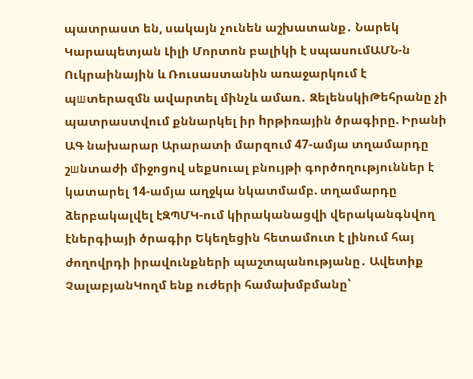պատրաստ են, սակայն չունեն աշխատանք․ Նարեկ Կարապետյան Լիլի Մորտոն բալիկի է սպասումԱՄՆ-ն Ուկրաինային և Ռուսաստանին առաջարկում է պшտերազմն ավարտել մինչև ամառ․ ԶելենսկիԹեհրանը չի պատրաստվում քննարկել իր hրթիռային ծրագիրը. Իրանի ԱԳ նախարար Արարատի մարզում 47-ամյա տղամարդը շшնտաժի միջոցով սեքuուալ բնույթի գործողություններ է կատարել 14-ամյա աղջկա նկատմամբ. տղամարդը ձերբակալվել էԶՊՄԿ-ում կիրականացվի վերականգնվող էներգիայի ծրագիր Եկեղեցին հետամուտ է լինում հայ ժողովրդի իրավունքների պաշտպանությանը․ Ավետիք ՉալաբյանԿողմ ենք ուժերի համախմբմանը՝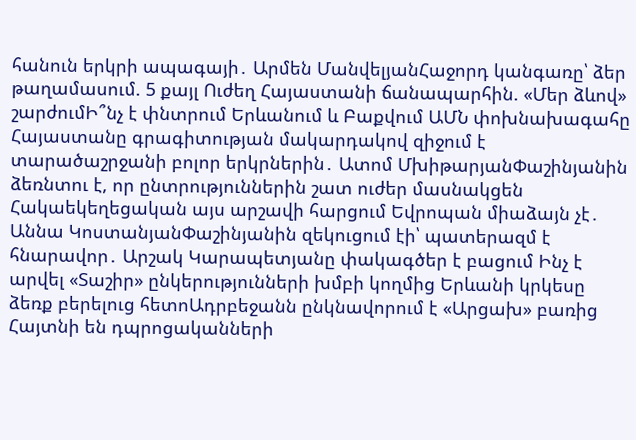հանուն երկրի ապագայի․ Արմեն ՄանվելյանՀաջորդ կանգառը՝ ձեր թաղամասում. 5 քայլ Ուժեղ Հայաստանի ճանապարհին. «Մեր ձևով» շարժումԻ՞նչ է փնտրում Երևանում և Բաքվում ԱՄՆ փոխնախագահը Հայաստանը գրագիտության մակարդակով զիջում է տարածաշրջանի բոլոր երկրներին․ Ատոմ ՄխիթարյանՓաշինյանին ձեռնտու է, որ ընտրություններին շատ ուժեր մասնակցեն Հակաեկեղեցական այս արշավի հարցում Եվրոպան միաձայն չէ․ Աննա ԿոստանյանՓաշինյանին զեկուցում էի՝ պատերազմ է հնարավոր․ Արշակ Կարապետյանը փակագծեր է բացում Ինչ է արվել «Տաշիր» ընկերությունների խմբի կողմից Երևանի կրկեսը ձեռք բերելուց հետոԱդրբեջանն ընկնավորում է «Արցախ» բառից Հայտնի են դպրոցականների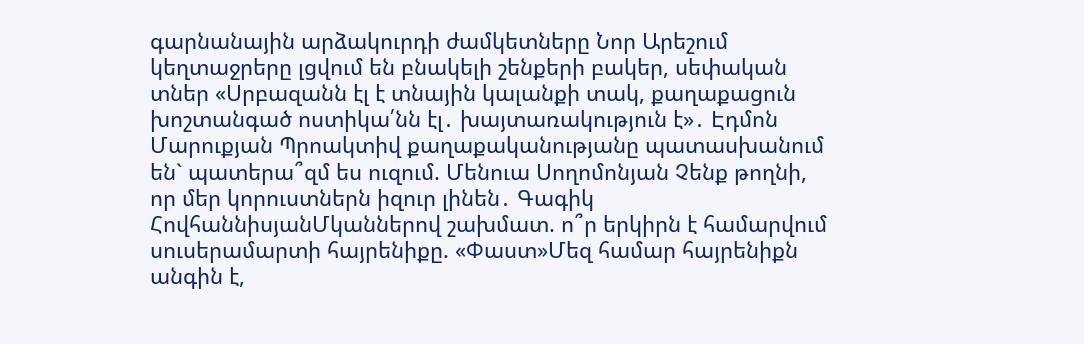գարնանային արձակուրդի ժամկետները Նոր Արեշում կեղտաջրերը լցվում են բնակելի շենքերի բակեր, սեփական տներ «Սրբազանն էլ է տնային կալանքի տակ, քաղաքացուն խոշտանգած ոստիկա՛նն էլ․ խայտառակություն է»․ Էդմոն Մարուքյան Պրոակտիվ քաղաքականությանը պատասխանում են` պատերա՞զմ ես ուզում. Մենուա Սողոմոնյան Չենք թողնի, որ մեր կորուստներն իզուր լինեն․ Գագիկ ՀովհաննիսյանՄկաններով շախմատ. ո՞ր երկիրն է համարվում սուսերամարտի հայրենիքը. «Փաստ»Մեզ համար հայրենիքն անգին է,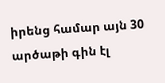իրենց համար այն 30 արծաթի գին էլ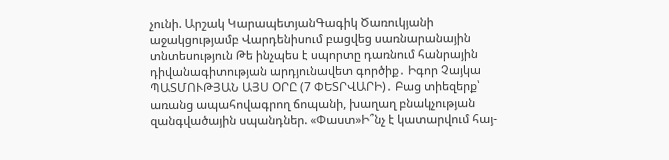չունի. Արշակ ԿարապետյանԳագիկ Ծառուկյանի աջակցությամբ Վարդենիսում բացվեց սառնարանային տնտեսություն Թե ինչպես է սպորտը դառնում հանրային դիվանագիտության արդյունավետ գործիք․ Իգոր Չայկա ՊԱՏՄՈՒԹՅԱՆ ԱՅՍ ՕՐԸ (7 ՓԵՏՐՎԱՐԻ)․ Բաց տիեզերք՝ առանց ապահովագրող ճոպանի, խաղաղ բնակչության զանգվածային սպանդներ. «Փաստ»Ի՞նչ է կատարվում հայ-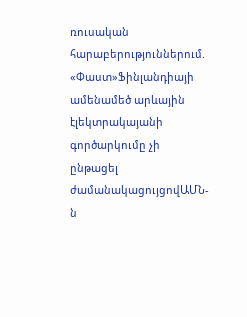ռուսական հարաբերություններում. «Փաստ»Ֆինլանդիայի ամենամեծ արևային էլեկտրակայանի գործարկումը չի ընթացել ժամանակացույցովԱՄՆ-ն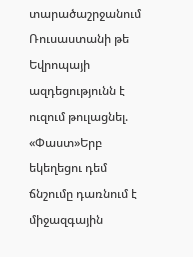տարածաշրջանում Ռուսաստանի թե Եվրոպայի ազդեցությունն է ուզում թուլացնել. «Փաստ»Երբ եկեղեցու դեմ ճնշումը դառնում է միջազգային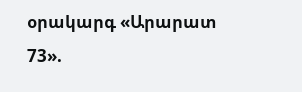օրակարգ «Արարատ 73».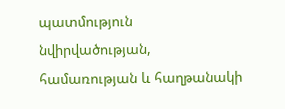պատմություն նվիրվածության, համառության և հաղթանակի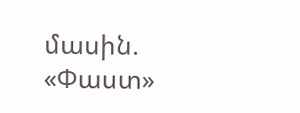մասին. «Փաստ»